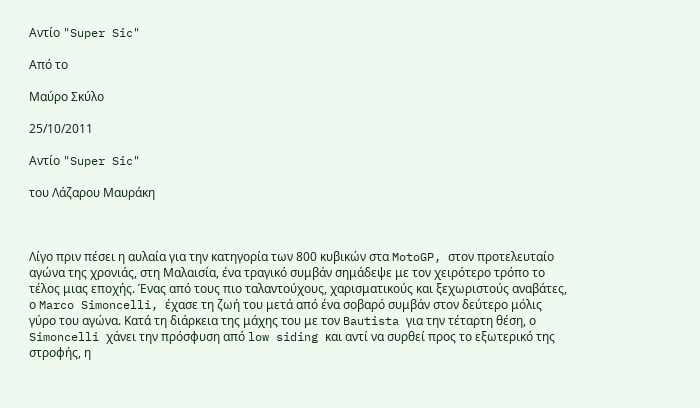Αντίο "Super Sic"

Από το

Μαύρο Σκύλο

25/10/2011

Αντίο "Super Sic"

του Λάζαρου Μαυράκη



Λίγο πριν πέσει η αυλαία για την κατηγορία των 800 κυβικών στα MotoGP, στον προτελευταίο αγώνα της χρονιάς, στη Μαλαισία, ένα τραγικό συμβάν σημάδεψε με τον χειρότερο τρόπο το τέλος μιας εποχής. Ένας από τους πιο ταλαντούχους, χαρισματικούς και ξεχωριστούς αναβάτες, ο Marco Simoncelli, έχασε τη ζωή του μετά από ένα σοβαρό συμβάν στον δεύτερο μόλις γύρο του αγώνα. Κατά τη διάρκεια της μάχης του με τον Bautista για την τέταρτη θέση, ο Simoncelli χάνει την πρόσφυση από low siding και αντί να συρθεί προς το εξωτερικό της στροφής, η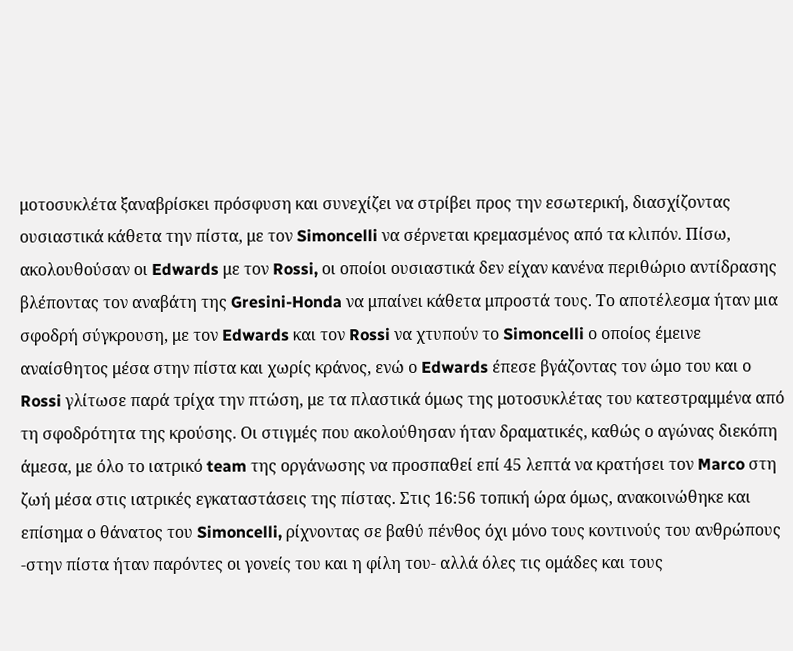μοτοσυκλέτα ξαναβρίσκει πρόσφυση και συνεχίζει να στρίβει προς την εσωτερική, διασχίζοντας ουσιαστικά κάθετα την πίστα, με τον Simoncelli να σέρνεται κρεμασμένος από τα κλιπόν. Πίσω, ακολουθούσαν οι Edwards με τον Rossi, οι οποίοι ουσιαστικά δεν είχαν κανένα περιθώριο αντίδρασης βλέποντας τον αναβάτη της Gresini-Honda να μπαίνει κάθετα μπροστά τους. Το αποτέλεσμα ήταν μια σφοδρή σύγκρουση, με τον Edwards και τον Rossi να χτυπούν το Simoncelli ο οποίος έμεινε αναίσθητος μέσα στην πίστα και χωρίς κράνος, ενώ ο Edwards έπεσε βγάζοντας τον ώμο του και ο Rossi γλίτωσε παρά τρίχα την πτώση, με τα πλαστικά όμως της μοτοσυκλέτας του κατεστραμμένα από τη σφοδρότητα της κρούσης. Οι στιγμές που ακολούθησαν ήταν δραματικές, καθώς ο αγώνας διεκόπη άμεσα, με όλο το ιατρικό team της οργάνωσης να προσπαθεί επί 45 λεπτά να κρατήσει τον Marco στη ζωή μέσα στις ιατρικές εγκαταστάσεις της πίστας. Στις 16:56 τοπική ώρα όμως, ανακοινώθηκε και επίσημα ο θάνατος του Simoncelli, ρίχνοντας σε βαθύ πένθος όχι μόνο τους κοντινούς του ανθρώπους -στην πίστα ήταν παρόντες οι γονείς του και η φίλη του- αλλά όλες τις ομάδες και τους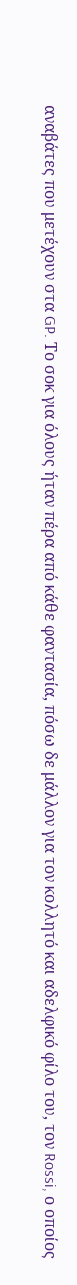αναβάτες που μετέχουν στα GP. Το σοκ για όλους ήταν πέρα από κάθε φαντασία, πόσω δε μάλλον για τον κολλητό και αδελφικό φίλο του, τον Rossi, ο οποίος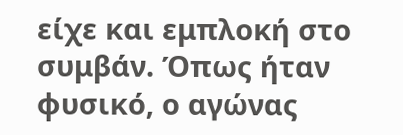είχε και εμπλοκή στο συμβάν. Όπως ήταν φυσικό, ο αγώνας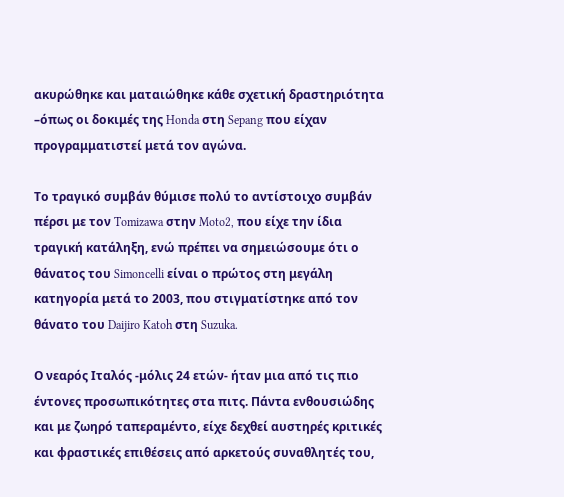ακυρώθηκε και ματαιώθηκε κάθε σχετική δραστηριότητα –όπως οι δοκιμές της Honda στη Sepang που είχαν προγραμματιστεί μετά τον αγώνα.

Το τραγικό συμβάν θύμισε πολύ το αντίστοιχο συμβάν πέρσι με τον Tomizawa στην Moto2, που είχε την ίδια τραγική κατάληξη, ενώ πρέπει να σημειώσουμε ότι ο θάνατος του Simoncelli είναι ο πρώτος στη μεγάλη κατηγορία μετά το 2003, που στιγματίστηκε από τον θάνατο του Daijiro Katoh στη Suzuka.

Ο νεαρός Ιταλός -μόλις 24 ετών- ήταν μια από τις πιο έντονες προσωπικότητες στα πιτς. Πάντα ενθουσιώδης και με ζωηρό ταπεραμέντο, είχε δεχθεί αυστηρές κριτικές και φραστικές επιθέσεις από αρκετούς συναθλητές του,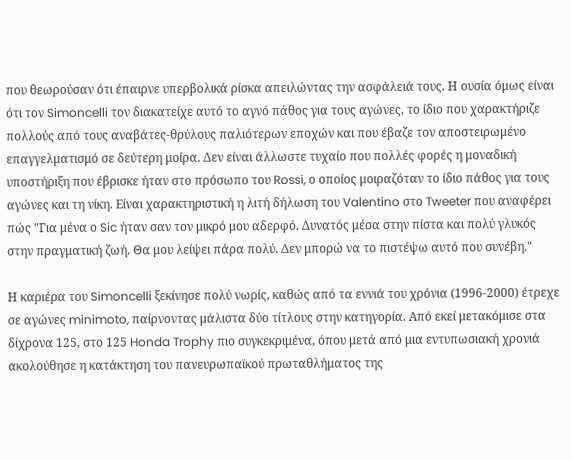που θεωρούσαν ότι έπαιρνε υπερβολικά ρίσκα απειλώντας την ασφάλειά τους. Η ουσία όμως είναι ότι τον Simoncelli τον διακατείχε αυτό το αγνό πάθος για τους αγώνες, το ίδιο που χαρακτήριζε πολλούς από τους αναβάτες-θρύλους παλιότερων εποχών και που έβαζε τον αποστειρωμένο επαγγελματισμό σε δεύτερη μοίρα. Δεν είναι άλλωστε τυχαίο που πολλές φορές η μοναδική υποστήριξη που έβρισκε ήταν στο πρόσωπο του Rossi, ο οποίος μοιραζόταν το ίδιο πάθος για τους αγώνες και τη νίκη. Είναι χαρακτηριστική η λιτή δήλωση του Valentino στο Tweeter που αναφέρει πώς "Για μένα ο Sic ήταν σαν τον μικρό μου αδερφό. Δυνατός μέσα στην πίστα και πολύ γλυκός στην πραγματική ζωή. Θα μου λείψει πάρα πολύ. Δεν μπορώ να το πιστέψω αυτό που συνέβη."

Η καριέρα του Simoncelli ξεκίνησε πολύ νωρίς, καθώς από τα εννιά του χρόνια (1996-2000) έτρεχε σε αγώνες minimoto, παίρνοντας μάλιστα δύο τίτλους στην κατηγορία. Από εκεί μετακόμισε στα δίχρονα 125, στο 125 Honda Trophy πιο συγκεκριμένα, όπου μετά από μια εντυπωσιακή χρονιά ακολούθησε η κατάκτηση του πανευρωπαϊκού πρωταθλήματος της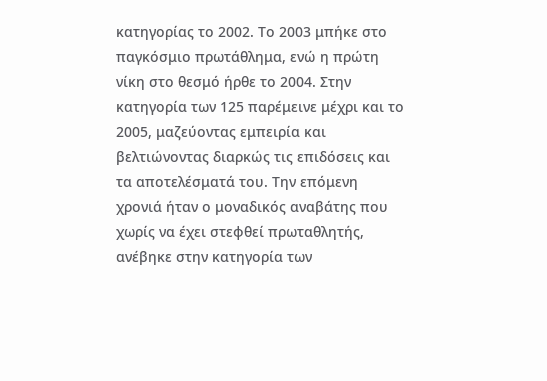κατηγορίας το 2002. Το 2003 μπήκε στο παγκόσμιο πρωτάθλημα, ενώ η πρώτη νίκη στο θεσμό ήρθε το 2004. Στην κατηγορία των 125 παρέμεινε μέχρι και το 2005, μαζεύοντας εμπειρία και βελτιώνοντας διαρκώς τις επιδόσεις και τα αποτελέσματά του. Την επόμενη χρονιά ήταν ο μοναδικός αναβάτης που χωρίς να έχει στεφθεί πρωταθλητής, ανέβηκε στην κατηγορία των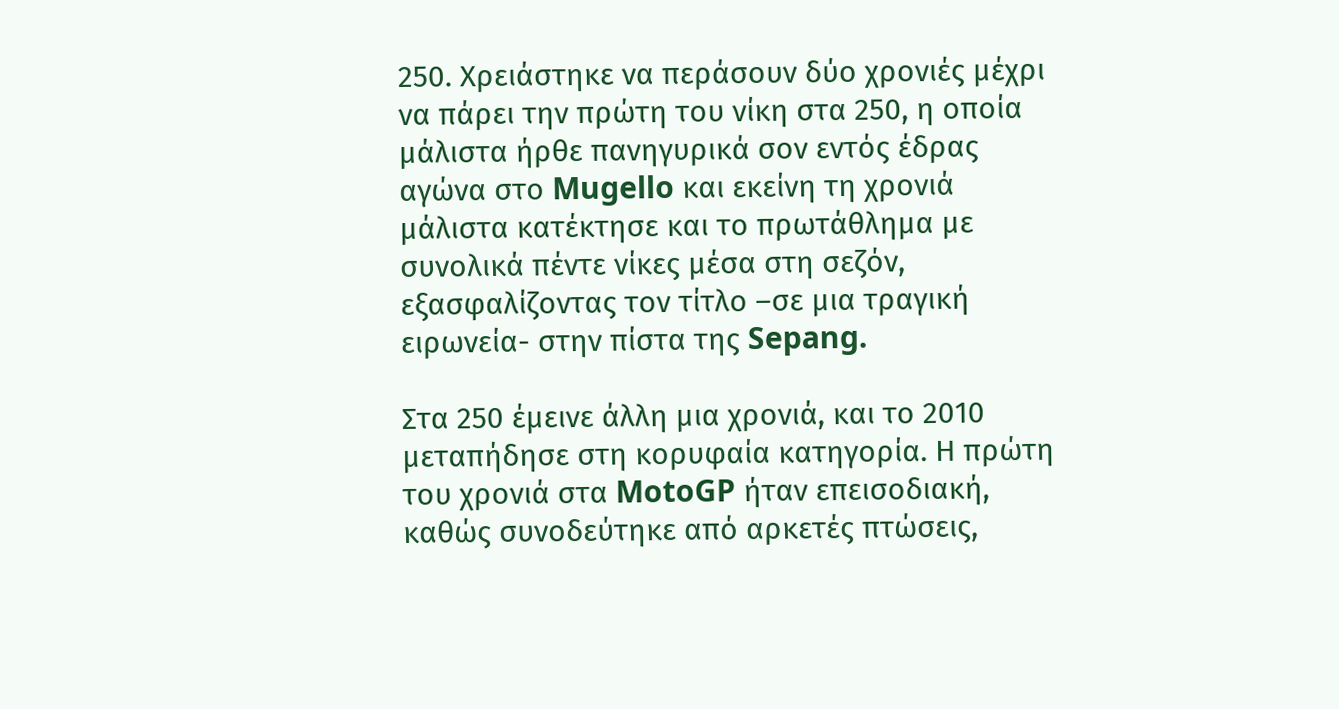250. Χρειάστηκε να περάσουν δύο χρονιές μέχρι να πάρει την πρώτη του νίκη στα 250, η οποία μάλιστα ήρθε πανηγυρικά σον εντός έδρας αγώνα στο Mugello και εκείνη τη χρονιά μάλιστα κατέκτησε και το πρωτάθλημα με συνολικά πέντε νίκες μέσα στη σεζόν, εξασφαλίζοντας τον τίτλο –σε μια τραγική ειρωνεία- στην πίστα της Sepang.

Στα 250 έμεινε άλλη μια χρονιά, και το 2010 μεταπήδησε στη κορυφαία κατηγορία. Η πρώτη του χρονιά στα MotoGP ήταν επεισοδιακή, καθώς συνοδεύτηκε από αρκετές πτώσεις,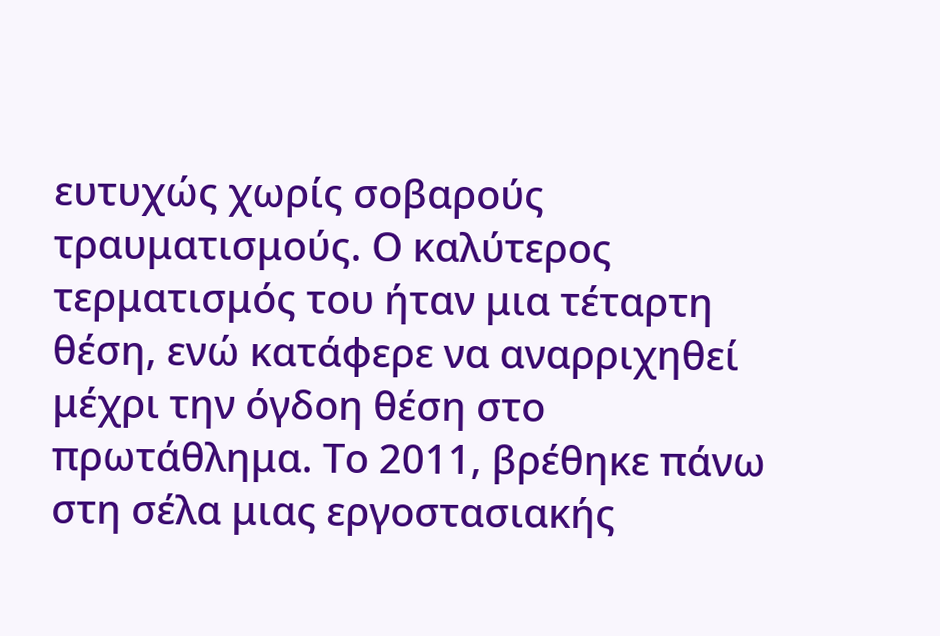ευτυχώς χωρίς σοβαρούς τραυματισμούς. Ο καλύτερος τερματισμός του ήταν μια τέταρτη θέση, ενώ κατάφερε να αναρριχηθεί μέχρι την όγδοη θέση στο πρωτάθλημα. Το 2011, βρέθηκε πάνω στη σέλα μιας εργοστασιακής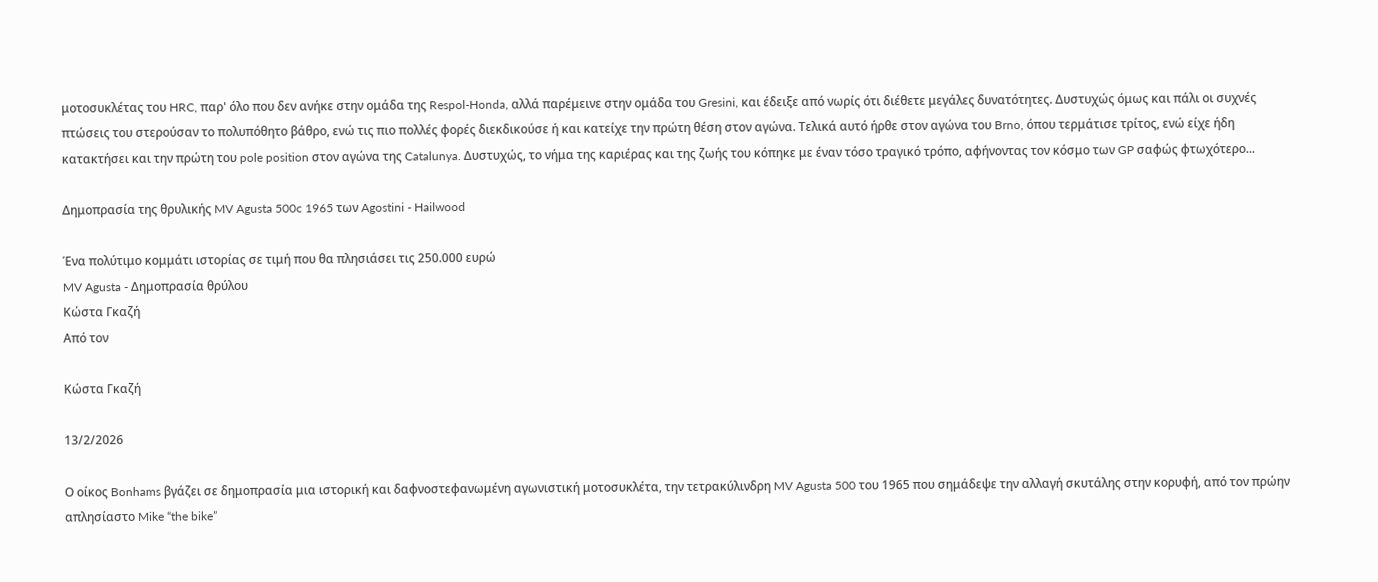μοτοσυκλέτας του HRC, παρ' όλο που δεν ανήκε στην ομάδα της Respol-Honda, αλλά παρέμεινε στην ομάδα του Gresini, και έδειξε από νωρίς ότι διέθετε μεγάλες δυνατότητες. Δυστυχώς όμως και πάλι οι συχνές πτώσεις του στερούσαν το πολυπόθητο βάθρο, ενώ τις πιο πολλές φορές διεκδικούσε ή και κατείχε την πρώτη θέση στον αγώνα. Τελικά αυτό ήρθε στον αγώνα του Brno, όπου τερμάτισε τρίτος, ενώ είχε ήδη κατακτήσει και την πρώτη του pole position στον αγώνα της Catalunya. Δυστυχώς, το νήμα της καριέρας και της ζωής του κόπηκε με έναν τόσο τραγικό τρόπο, αφήνοντας τον κόσμο των GP σαφώς φτωχότερο...

Δημοπρασία της θρυλικής MV Agusta 500c 1965 των Agostini - Hailwood

Ένα πολύτιμο κομμάτι ιστορίας σε τιμή που θα πλησιάσει τις 250.000 ευρώ
MV Agusta - Δημοπρασία θρύλου
Κώστα Γκαζή
Από τον

Κώστα Γκαζή

13/2/2026

Ο οίκος Bonhams βγάζει σε δημοπρασία μια ιστορική και δαφνοστεφανωμένη αγωνιστική μοτοσυκλέτα, την τετρακύλινδρη MV Agusta 500 του 1965 που σημάδεψε την αλλαγή σκυτάλης στην κορυφή, από τον πρώην απλησίαστο Mike “the bike”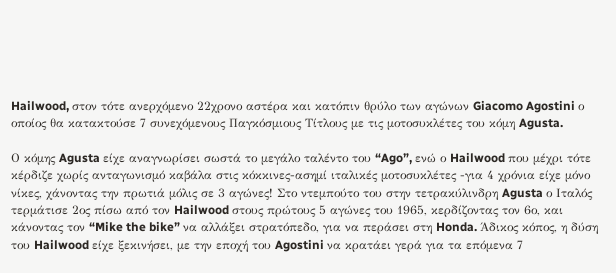Hailwood, στον τότε ανερχόμενο 22χρονο αστέρα και κατόπιν θρύλο των αγώνων Giacomo Agostini ο οποίος θα κατακτούσε 7 συνεχόμενους Παγκόσμιους Τίτλους με τις μοτοσυκλέτες του κόμη Agusta.

Ο κόμης Agusta είχε αναγνωρίσει σωστά το μεγάλο ταλέντο του “Ago”, ενώ ο Hailwood που μέχρι τότε κέρδιζε χωρίς ανταγωνισμό καβάλα στις κόκκινες-ασημί ιταλικές μοτοσυκλέτες -για 4 χρόνια είχε μόνο νίκες, χάνοντας την πρωτιά μόλις σε 3 αγώνες! Στο ντεμπούτο του στην τετρακύλινδρη Agusta ο Ιταλός τερμάτισε 2ος πίσω από τον Hailwood στους πρώτους 5 αγώνες του 1965, κερδίζοντας τον 6ο, και κάνοντας τον “Mike the bike” να αλλάξει στρατόπεδο, για να περάσει στη Honda. Άδικος κόπος, η δύση του Hailwood είχε ξεκινήσει, με την εποχή του Agostini να κρατάει γερά για τα επόμενα 7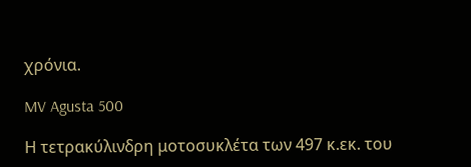χρόνια.

MV Agusta 500

Η τετρακύλινδρη μοτοσυκλέτα των 497 κ.εκ. του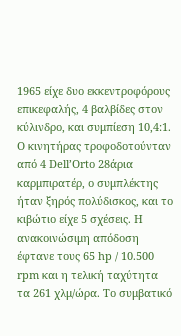1965 είχε δυο εκκεντροφόρους επικεφαλής, 4 βαλβίδες στον κύλινδρο, και συμπίεση 10,4:1. Ο κινητήρας τροφοδοτούνταν από 4 Dell’Orto 28άρια καρμπιρατέρ, ο συμπλέκτης ήταν ξηρός πολύδισκος, και το κιβώτιο είχε 5 σχέσεις. Η ανακοινώσιμη απόδοση έφτανε τους 65 hp / 10.500 rpm και η τελική ταχύτητα τα 261 χλμ/ώρα. Το συμβατικό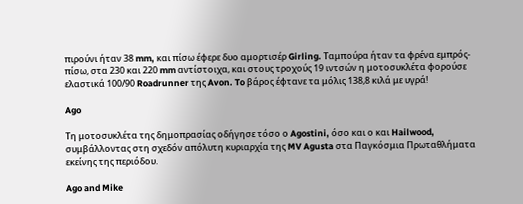πιρούνι ήταν 38 mm, και πίσω έφερε δυο αμορτισέρ Girling. Ταμπούρα ήταν τα φρένα εμπρός-πίσω, στα 230 και 220 mm αντίστοιχα, και στους τροχούς 19 ιντσών η μοτοσυκλέτα φορούσε ελαστικά 100/90 Roadrunner της Avon. To βάρος έφτανε τα μόλις 138,8 κιλά με υγρά!

Ago

Τη μοτοσυκλέτα της δημοπρασίας οδήγησε τόσο ο Agostini, όσο και ο και Hailwood, συμβάλλοντας στη σχεδόν απόλυτη κυριαρχία της MV Agusta στα Παγκόσμια Πρωταθλήματα εκείνης της περιόδου.

Ago and Mike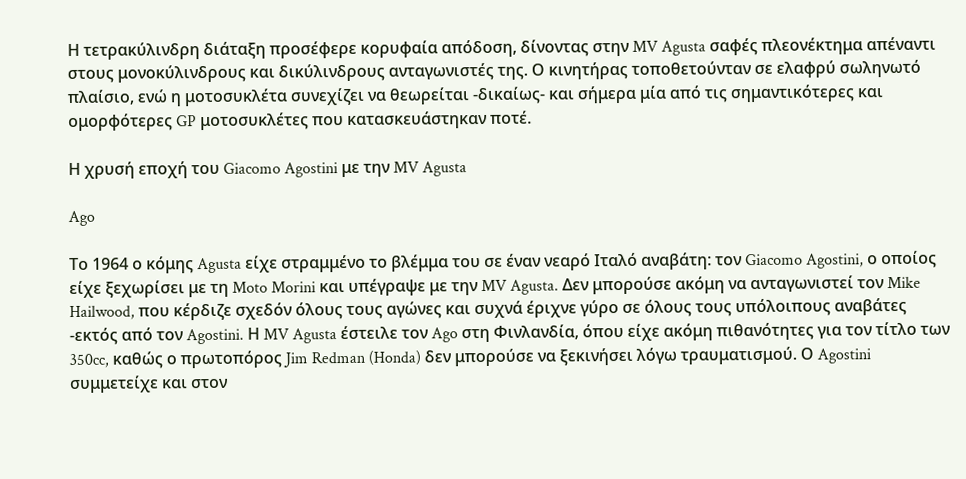Η τετρακύλινδρη διάταξη προσέφερε κορυφαία απόδοση, δίνοντας στην MV Agusta σαφές πλεονέκτημα απέναντι στους μονοκύλινδρους και δικύλινδρους ανταγωνιστές της. Ο κινητήρας τοποθετούνταν σε ελαφρύ σωληνωτό πλαίσιο, ενώ η μοτοσυκλέτα συνεχίζει να θεωρείται -δικαίως- και σήμερα μία από τις σημαντικότερες και ομορφότερες GP μοτοσυκλέτες που κατασκευάστηκαν ποτέ.

Η χρυσή εποχή του Giacomo Agostini με την MV Agusta

Ago

Το 1964 ο κόμης Agusta είχε στραμμένο το βλέμμα του σε έναν νεαρό Ιταλό αναβάτη: τον Giacomo Agostini, ο οποίος είχε ξεχωρίσει με τη Moto Morini και υπέγραψε με την MV Agusta. Δεν μπορούσε ακόμη να ανταγωνιστεί τον Mike Hailwood, που κέρδιζε σχεδόν όλους τους αγώνες και συχνά έριχνε γύρο σε όλους τους υπόλοιπους αναβάτες -εκτός από τον Agostini. Η MV Agusta έστειλε τον Ago στη Φινλανδία, όπου είχε ακόμη πιθανότητες για τον τίτλο των 350cc, καθώς ο πρωτοπόρος Jim Redman (Honda) δεν μπορούσε να ξεκινήσει λόγω τραυματισμού. Ο Agostini συμμετείχε και στον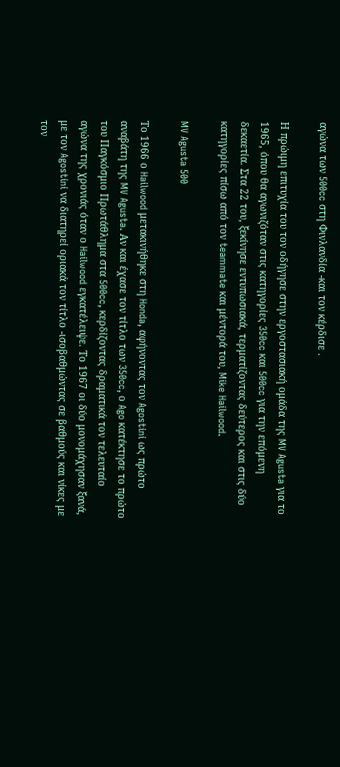αγώνα των 500cc στη Φινλανδία -και τον κέρδισε .

Η πρώιμη επιτυχία του τον οδήγησε στην εργοστασιακή ομάδα της MV Agusta για το 1965, όπου θα αγωνιζόταν στις κατηγορίες 350cc και 500cc για την επόμενη δεκαετία. Στα 22 του, ξεκίνησε εντυπωσιακά, τερματίζοντας δεύτερος και στις δύο κατηγορίες πίσω από τον teammate και μέντορά του, Mike Hailwood.

MV Agusta 500

Το 1966 ο Hailwood μετακινήθηκε στη Honda, αφήνοντας τον Agostini ως πρώτο αναβάτη της MV Agusta. Αν και έχασε τον τίτλο των 350cc, ο Ago κατέκτησε το πρώτο του Παγκόσμιο Πρωτάθλημα στα 500cc, κερδίζοντας δραματικά τον τελευταίο αγώνα της χρονιάς όταν ο Hailwood εγκατέλειψε. Το 1967 οι δύο μονομάχησαν ξανά, με τον Agostini να διατηρεί οριακά τον τίτλο -ισοβαθμώντας σε βαθμούς και νίκες με τον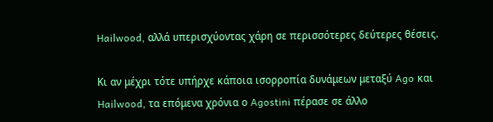Hailwood, αλλά υπερισχύοντας χάρη σε περισσότερες δεύτερες θέσεις.

Κι αν μέχρι τότε υπήρχε κάποια ισορροπία δυνάμεων μεταξύ Ago και Hailwood, τα επόμενα χρόνια ο Agostini πέρασε σε άλλο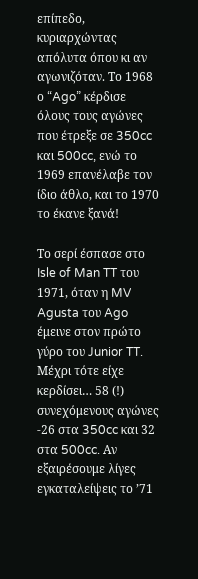επίπεδο, κυριαρχώντας απόλυτα όπου κι αν αγωνιζόταν. Το 1968 ο “Ago” κέρδισε όλους τους αγώνες που έτρεξε σε 350cc και 500cc, ενώ το 1969 επανέλαβε τον ίδιο άθλο, και το 1970 το έκανε ξανά!

Το σερί έσπασε στο Isle of Man TT του 1971, όταν η MV Agusta του Ago έμεινε στον πρώτο γύρο του Junior TT. Μέχρι τότε είχε κερδίσει… 58 (!) συνεχόμενους αγώνες -26 στα 350cc και 32 στα 500cc. Αν εξαιρέσουμε λίγες εγκαταλείψεις το ’71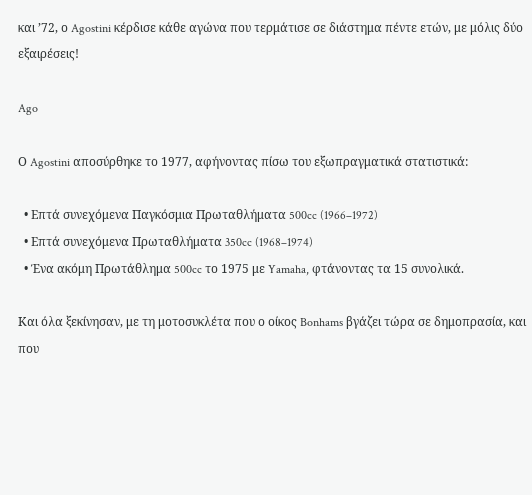και ’72, ο Agostini κέρδισε κάθε αγώνα που τερμάτισε σε διάστημα πέντε ετών, με μόλις δύο εξαιρέσεις!

Ago

Ο Agostini αποσύρθηκε το 1977, αφήνοντας πίσω του εξωπραγματικά στατιστικά:

  • Επτά συνεχόμενα Παγκόσμια Πρωταθλήματα 500cc (1966–1972)
  • Επτά συνεχόμενα Πρωταθλήματα 350cc (1968–1974)
  • Ένα ακόμη Πρωτάθλημα 500cc το 1975 με Yamaha, φτάνοντας τα 15 συνολικά.

Και όλα ξεκίνησαν, με τη μοτοσυκλέτα που ο οίκος Bonhams βγάζει τώρα σε δημοπρασία, και που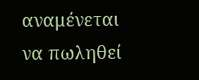αναμένεται να πωληθεί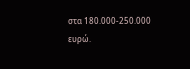στα 180.000-250.000 ευρώ.